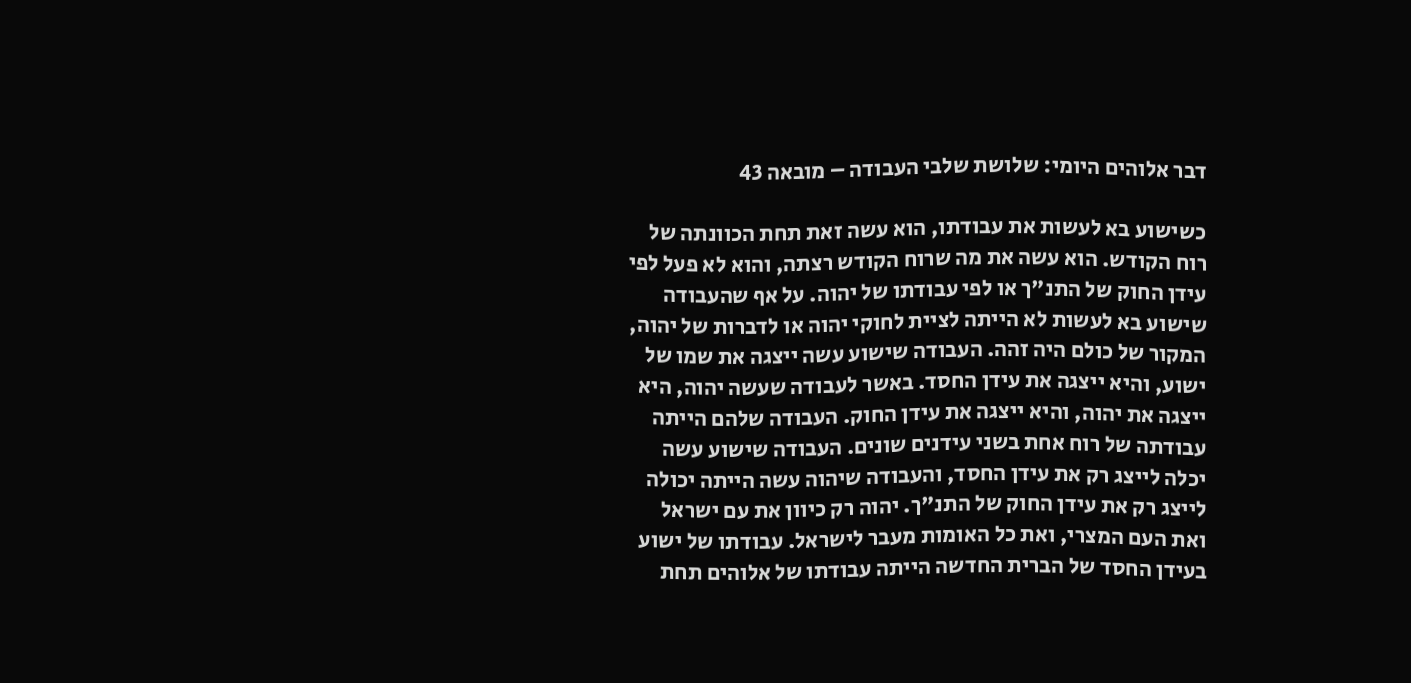דבר אלוהים היומי: שלושת שלבי העבודה – מובאה 43

כשישוע בא לעשות את עבודתו, הוא עשה זאת תחת הכוונתה של רוח הקודש. הוא עשה את מה שרוח הקודש רצתה, והוא לא פעל לפי עידן החוק של התנ"ך או לפי עבודתו של יהוה. על אף שהעבודה שישוע בא לעשות לא הייתה לציית לחוקי יהוה או לדברות של יהוה, המקור של כולם היה זהה. העבודה שישוע עשה ייצגה את שמו של ישוע, והיא ייצגה את עידן החסד. באשר לעבודה שעשה יהוה, היא ייצגה את יהוה, והיא ייצגה את עידן החוק. העבודה שלהם הייתה עבודתה של רוח אחת בשני עידנים שונים. העבודה שישוע עשה יכלה לייצג רק את עידן החסד, והעבודה שיהוה עשה הייתה יכולה לייצג רק את עידן החוק של התנ"ך. יהוה רק כיוון את עם ישראל ואת העם המצרי, ואת כל האומות מעבר לישראל. עבודתו של ישוע בעידן החסד של הברית החדשה הייתה עבודתו של אלוהים תחת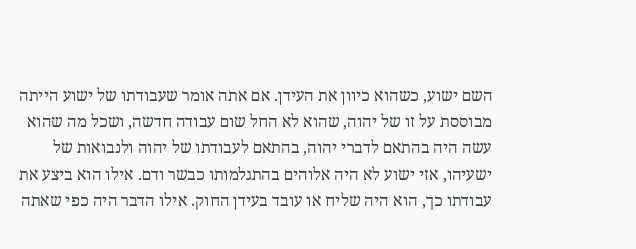השם ישוע, כשהוא כיוון את העידן. אם אתה אומר שעבודתו של ישוע הייתה מבוססת על זו של יהוה, שהוא לא החל שום עבודה חדשה, ושכל מה שהוא עשה היה בהתאם לדברי יהוה, בהתאם לעבודתו של יהוה ולנבואות של ישעיהו, אזי ישוע לא היה אלוהים בהתגלמותו כבשר ודם. אילו הוא ביצע את עבודתו כך, הוא היה שליח או עובד בעידן החוק. אילו הדבר היה כפי שאתה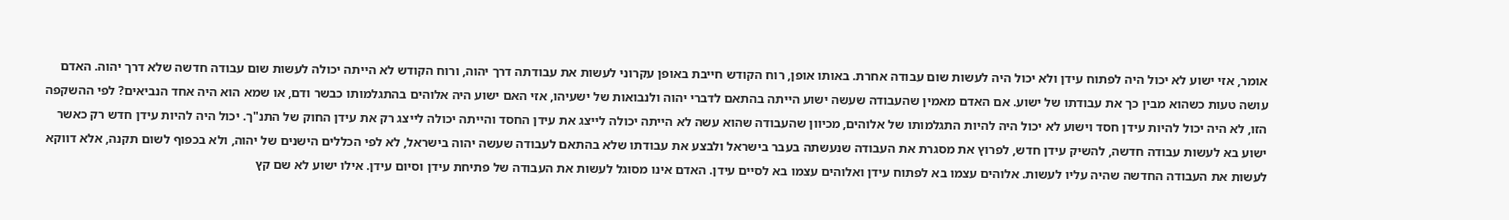אומר, אזי ישוע לא יכול היה לפתוח עידן ולא יכול היה לעשות שום עבודה אחרת. באותו אופן, רוח הקודש חייבת באופן עקרוני לעשות את עבודתה דרך יהוה, ורוח הקודש לא הייתה יכולה לעשות שום עבודה חדשה שלא דרך יהוה. האדם עושה טעות כשהוא מבין כך את עבודתו של ישוע. אם האדם מאמין שהעבודה שעשה ישוע הייתה בהתאם לדברי יהוה ולנבואות של ישעיהו, אזי האם ישוע היה אלוהים בהתגלמותו כבשר ודם, או שמא הוא היה אחד הנביאים? לפי ההשקפה הזו, לא היה יכול להיות עידן חסד וישוע לא יכול היה להיות התגלמותו של אלוהים, מכיוון שהעבודה שהוא עשה לא הייתה יכולה לייצג את עידן החסד והייתה יכולה לייצג רק את עידן החוק של התנ"ך. יכול היה להיות עידן חדש רק כאשר ישוע בא לעשות עבודה חדשה, להשיק עידן חדש, לפרוץ את מסגרת את העבודה שנעשתה בעבר בישראל ולבצע את עבודתו שלא בהתאם לעבודה שעשה יהוה בישראל, לא לפי הכללים הישנים של יהוה, ולא בכפוף לשום תקנה, אלא דווקא לעשות את העבודה החדשה שהיה עליו לעשות. אלוהים עצמו בא לפתוח עידן ואלוהים עצמו בא לסיים עידן. האדם אינו מסוגל לעשות את העבודה של פתיחת עידן וסיום עידן. אילו ישוע לא שם קץ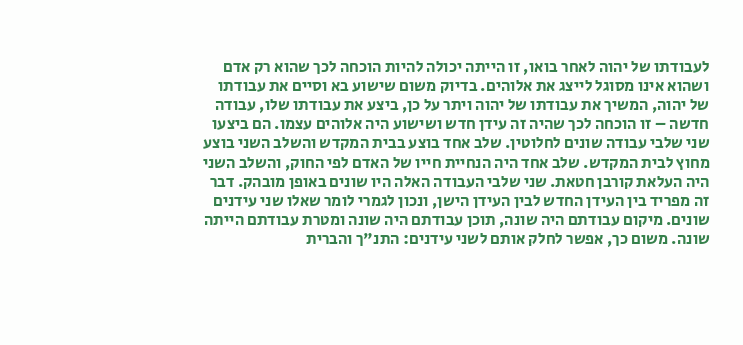לעבודתו של יהוה לאחר בואו, זו הייתה יכולה להיות הוכחה לכך שהוא רק אדם ושהוא אינו מסוגל לייצג את אלוהים. בדיוק משום שישוע בא וסיים את עבודתו של יהוה, המשיך את עבודתו של יהוה ויתר על כן, ביצע את עבודתו שלו, עבודה חדשה – זו הוכחה לכך שהיה זה עידן חדש ושישוע היה אלוהים עצמו. הם ביצעו שני שלבי עבודה שונים לחלוטין. שלב אחד בוצע בבית המקדש והשלב השני בוצע מחוץ לבית המקדש. שלב אחד היה הנחיית חייו של האדם לפי החוק, והשלב השני היה העלאת קורבן חטאת. שני שלבי העבודה האלה היו שונים באופן מובהק. דבר זה מפריד בין העידן החדש לבין העידן הישן, ונכון לגמרי לומר שאלו שני עידנים שונים. מיקום עבודתם היה שונה, תוכן עבודתם היה שונה ומטרת עבודתם הייתה שונה. משום כך, אפשר לחלק אותם לשני עידנים: התנ"ך והברית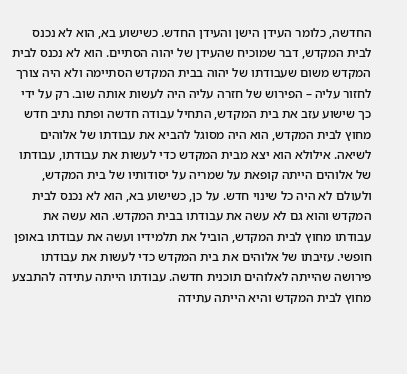החדשה, כלומר העידן הישן והעידן החדש. כשישוע בא, הוא לא נכנס לבית המקדש, דבר שמוכיח שהעידן של יהוה הסתיים. הוא לא נכנס לבית המקדש משום שעבודתו של יהוה בבית המקדש הסתיימה ולא היה צורך לחזור עליה – הפירוש של חזרה עליה היה לעשות אותה שוב. רק על ידי כך שישוע עזב את בית המקדש, התחיל עבודה חדשה ופתח נתיב חדש מחוץ לבית המקדש, הוא היה מסוגל להביא את עבודתו של אלוהים לשיאה. אילולא הוא יצא מבית המקדש כדי לעשות את עבודתו, עבודתו של אלוהים הייתה קופאת על שמריה על יסודותיו של בית המקדש, ולעולם לא היה כל שינוי חדש. על כן, כשישוע בא, הוא לא נכנס לבית המקדש והוא גם לא עשה את עבודתו בבית המקדש. הוא עשה את עבודתו מחוץ לבית המקדש, הוביל את תלמידיו ועשה את עבודתו באופן חופשי. עזיבתו של אלוהים את בית המקדש כדי לעשות את עבודתו פירושה שהייתה לאלוהים תוכנית חדשה. עבודתו הייתה עתידה להתבצע מחוץ לבית המקדש והיא הייתה עתידה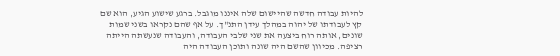להיות עבודה חדשה שהיישום שלה איננו מוגבל. ברגע שישוע הגיע, הוא שם קץ לעבודתו של יהוה במהלך עידן התנ"ך. על אף שהם נקראו בשני שמות שונים, אותה רוח ביצעה את שני שלבי העבודה, והעבודה שנעשתה הייתה רציפה. מכיוון שהשם היה שונה ותוכן העבודה היה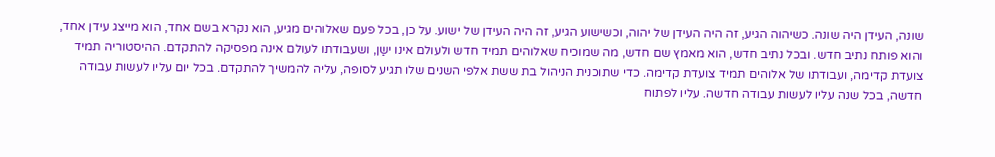שונה, העידן היה שונה. כשיהוה הגיע, זה היה העידן של יהוה, וכשישוע הגיע, זה היה העידן של ישוע. על כן, בכל פעם שאלוהים מגיע, הוא נקרא בשם אחד, הוא מייצג עידן אחד, והוא פותח נתיב חדש. ובכל נתיב חדש, הוא מאמץ שם חדש, מה שמוכיח שאלוהים תמיד חדש ולעולם אינו ישַן, ושעבודתו לעולם אינה מפסיקה להתקדם. ההיסטוריה תמיד צועדת קדימה, ועבודתו של אלוהים תמיד צועדת קדימה. כדי שתוכנית הניהול בת ששת אלפי השנים שלו תגיע לסופה, עליה להמשיך להתקדם. בכל יום עליו לעשות עבודה חדשה, בכל שנה עליו לעשות עבודה חדשה. עליו לפתוח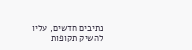נתיבים חדשים, עליו להשיק תקופות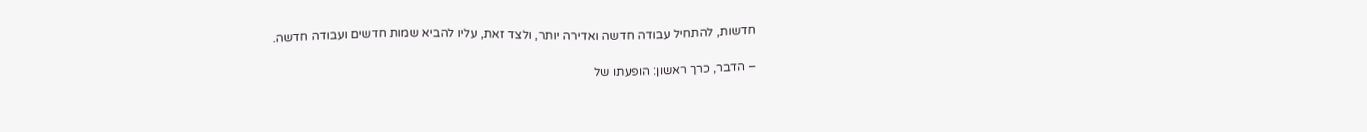חדשות, להתחיל עבודה חדשה ואדירה יותר, ולצד זאת, עליו להביא שמות חדשים ועבודה חדשה.

– הדבר, כרך ראשון: הופעתו של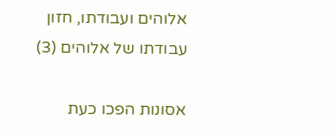אלוהים ועבודתו, חזון עבודתו של אלוהים (3)

אסונות הפכו כעת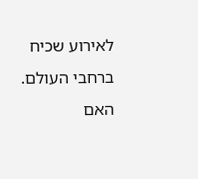לאירוע שכיח ברחבי העולם. האם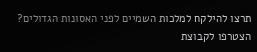תרצו להילקח למלכות השמיים לפני האסונות הגדולים? הצטרפו לקבוצת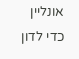אונליין כדי לדון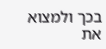בכך ולמצוא את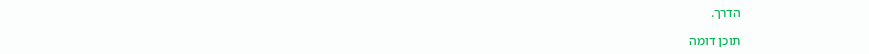הדרך.

תוכן דומה